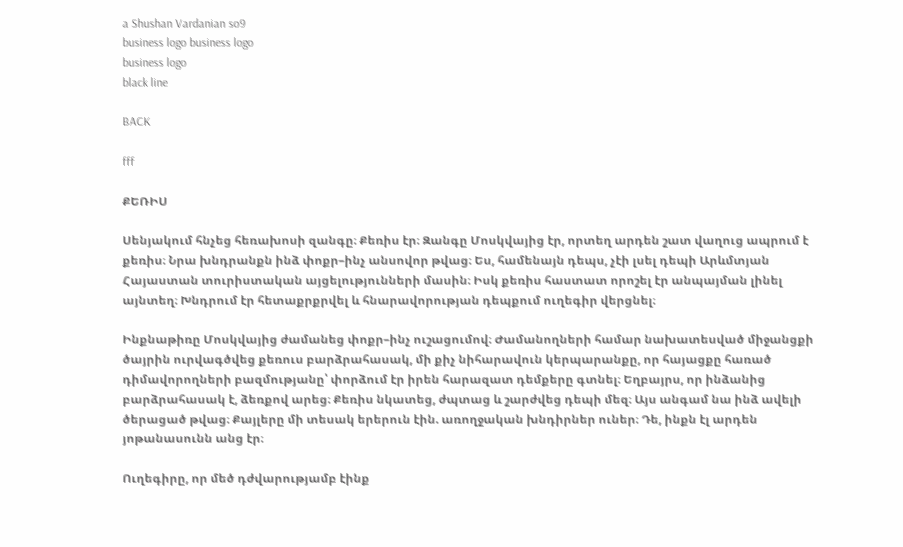a Shushan Vardanian so9
business logo business logo
business logo
black line

BACK

fff

ՔԵՌԻՍ

Սենյակում հնչեց հեռախոսի զանգը։ Քեռիս էր։ Զանգը Մոսկվայից էր, որտեղ արդեն շատ վաղուց ապրում է քեռիս։ Նրա խնդրանքն ինձ փոքր–ինչ անսովոր թվաց։ Ես, համենայն դեպս, չէի լսել դեպի Արևմտյան Հայաստան տուրիստական այցելությունների մասին։ Իսկ քեռիս հաստատ որոշել էր անպայման լինել այնտեղ։ Խնդրում էր հետաքրքրվել և հնարավորության դեպքում ուղեգիր վերցնել։

Ինքնաթիռը Մոսկվայից ժամանեց փոքր–ինչ ուշացումով։ Ժամանողների համար նախատեսված միջանցքի ծայրին ուրվագծվեց քեռուս բարձրահասակ, մի քիչ նիհարավուն կերպարանքը, որ հայացքը հառած դիմավորողների բազմությանը՝ փորձում էր իրեն հարազատ դեմքերը գտնել։ Եղբայրս, որ ինձանից բարձրահասակ է, ձեռքով արեց։ Քեռիս նկատեց, ժպտաց և շարժվեց դեպի մեզ։ Այս անգամ նա ինձ ավելի ծերացած թվաց։ Քայլերը մի տեսակ երերուն էին. առողջական խնդիրներ ուներ։ Դե, ինքն էլ արդեն յոթանասունն անց էր։

Ուղեգիրը, որ մեծ դժվարությամբ էինք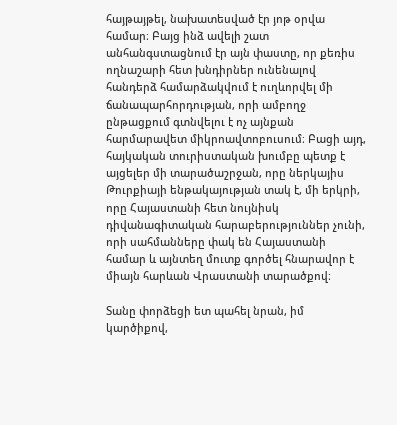հայթայթել, նախատեսված էր յոթ օրվա համար։ Բայց ինձ ավելի շատ անհանգստացնում էր այն փաստը, որ քեռիս ողնաշարի հետ խնդիրներ ունենալով հանդերձ համարձակվում է ուղևորվել մի ճանապարհորդության, որի ամբողջ ընթացքում գտնվելու է ոչ այնքան հարմարավետ միկրոավտոբուսում։ Բացի այդ, հայկական տուրիստական խումբը պետք է այցելեր մի տարածաշրջան, որը ներկայիս Թուրքիայի ենթակայության տակ է, մի երկրի, որը Հայաստանի հետ նույնիսկ դիվանագիտական հարաբերություններ չունի, որի սահմանները փակ են Հայաստանի համար և այնտեղ մուտք գործել հնարավոր է միայն հարևան Վրաստանի տարածքով։

Տանը փորձեցի ետ պահել նրան, իմ կարծիքով,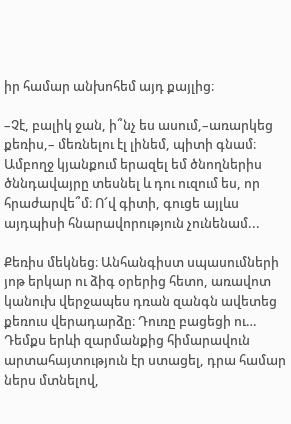իր համար անխոհեմ այդ քայլից։

–Չէ, բալիկ ջան, ի՞նչ ես ասում,–առարկեց քեռիս,– մեռնելու էլ լինեմ, պիտի գնամ։ Ամբողջ կյանքում երազել եմ ծնողներիս ծննդավայրը տեսնել և դու ուզում ես, որ հրաժարվե՞մ։ Ո՜վ գիտի, գուցե այլևս այդպիսի հնարավորություն չունենամ...

Քեռիս մեկնեց։ Անհանգիստ սպասումների յոթ երկար ու ձիգ օրերից հետո, առավոտ կանուխ վերջապես դռան զանգն ավետեց քեռուս վերադարձը։ Դուռը բացեցի ու… Դեմքս երևի զարմանքից հիմարավուն արտահայտություն էր ստացել, դրա համար ներս մտնելով,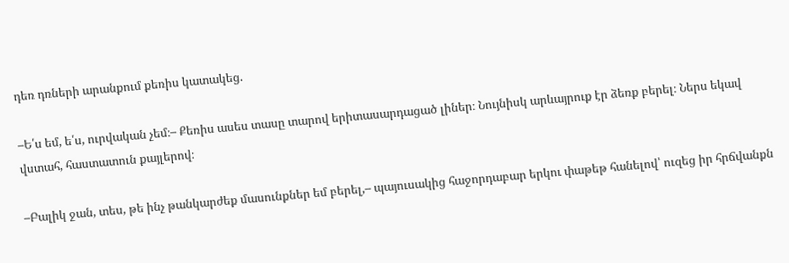դեռ դռների արանքում քեռիս կատակեց.

–Ե՛ս եմ, ե՛ս, ուրվական չեմ։– Քեռիս ասես տասը տարով երիտասարդացած լիներ։ Նույնիսկ արևայրուք էր ձեռք բերել։ Ներս եկավ վստահ, հաստատուն քայլերով։

–Բալիկ ջան, տես, թե ինչ թանկարժեք մասունքներ եմ բերել,– պայուսակից հաջորդաբար երկու փաթեթ հանելով՝ ուզեց իր հրճվանքն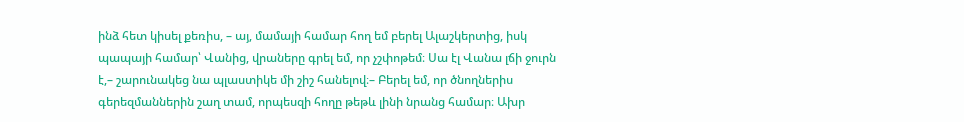ինձ հետ կիսել քեռիս, – այ, մամայի համար հող եմ բերել Ալաշկերտից, իսկ պապայի համար՝ Վանից, վրաները գրել եմ, որ չշփոթեմ։ Սա էլ Վանա լճի ջուրն է,– շարունակեց նա պլաստիկե մի շիշ հանելով։– Բերել եմ, որ ծնողներիս գերեզմաններին շաղ տամ, որպեսզի հողը թեթև լինի նրանց համար։ Ախր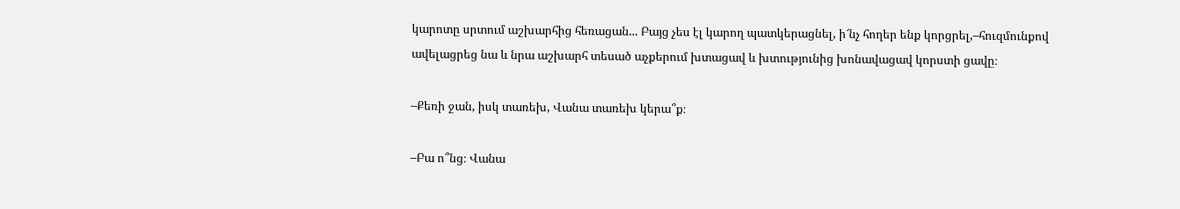կարոտը սրտում աշխարհից հեռացան... Բայց չես էլ կարող պատկերացնել, ի՜նչ հողեր ենք կորցրել,–հուզմունքով ավելացրեց նա և նրա աշխարհ տեսած աչքերում խտացավ և խտությունից խոնավացավ կորստի ցավը։

–Քեռի ջան, իսկ տառեխ, Վանա տառեխ կերա՞ք։

–Բա ո՞նց։ Վանա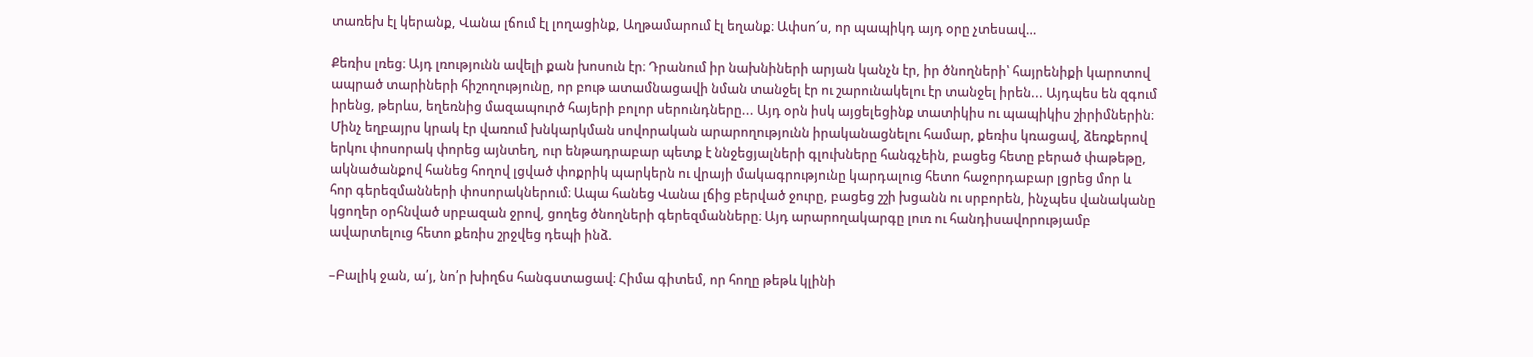տառեխ էլ կերանք, Վանա լճում էլ լողացինք, Աղթամարում էլ եղանք։ Ափսո՜ս, որ պապիկդ այդ օրը չտեսավ…

Քեռիս լռեց։ Այդ լռությունն ավելի քան խոսուն էր։ Դրանում իր նախնիների արյան կանչն էր, իր ծնողների՝ հայրենիքի կարոտով ապրած տարիների հիշողությունը, որ բութ ատամնացավի նման տանջել էր ու շարունակելու էր տանջել իրեն... Այդպես են զգում իրենց, թերևս, եղեռնից մազապուրծ հայերի բոլոր սերունդները... Այդ օրն իսկ այցելեցինք տատիկիս ու պապիկիս շիրիմներին։ Մինչ եղբայրս կրակ էր վառում խնկարկման սովորական արարողությունն իրականացնելու համար, քեռիս կռացավ, ձեռքերով երկու փոսորակ փորեց այնտեղ, ուր ենթադրաբար պետք է ննջեցյալների գլուխները հանգչեին, բացեց հետը բերած փաթեթը, ակնածանքով հանեց հողով լցված փոքրիկ պարկերն ու վրայի մակագրությունը կարդալուց հետո հաջորդաբար լցրեց մոր և հոր գերեզմանների փոսորակներում։ Ապա հանեց Վանա լճից բերված ջուրը, բացեց շշի խցանն ու սրբորեն, ինչպես վանականը կցողեր օրհնված սրբազան ջրով, ցողեց ծնողների գերեզմանները։ Այդ արարողակարգը լուռ ու հանդիսավորությամբ ավարտելուց հետո քեռիս շրջվեց դեպի ինձ.

–Բալիկ ջան, ա՛յ, նո՛ր խիղճս հանգստացավ։ Հիմա գիտեմ, որ հողը թեթև կլինի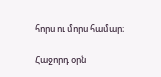հորս ու մորս համար։

Հաջորդ օրն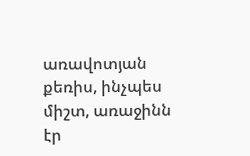առավոտյան քեռիս, ինչպես միշտ, առաջինն էր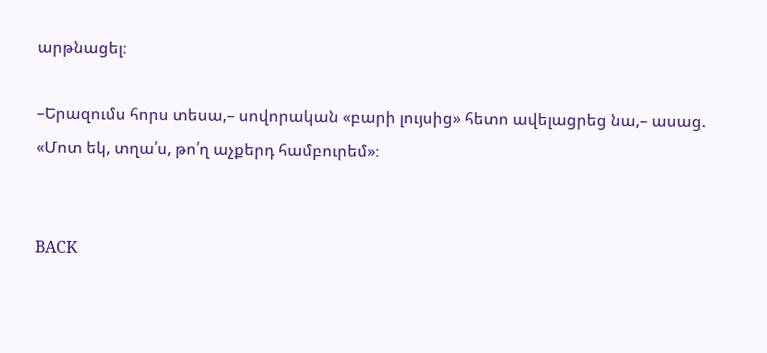արթնացել։

–Երազումս հորս տեսա,– սովորական «բարի լույսից» հետո ավելացրեց նա,– ասաց. «Մոտ եկ, տղա՛ս, թո՛ղ աչքերդ համբուրեմ»։


BACK